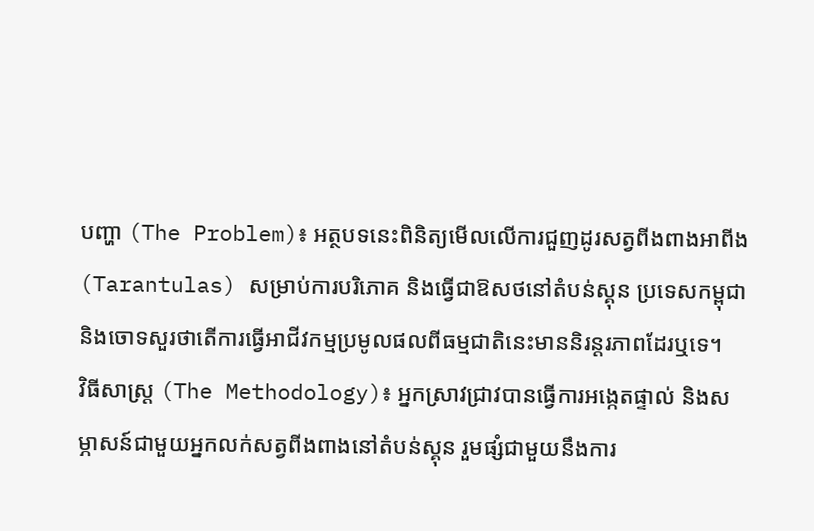បញ្ហា (The Problem)៖ អត្ថបទនេះពិនិត្យមើលលើការជួញដូរសត្វពីងពាងអាពីង (Tarantulas) សម្រាប់ការបរិភោគ និងធ្វើជាឱសថនៅតំបន់ស្គុន ប្រទេសកម្ពុជា និងចោទសួរថាតើការធ្វើអាជីវកម្មប្រមូលផលពីធម្មជាតិនេះមាននិរន្តរភាពដែរឬទេ។
វិធីសាស្ត្រ (The Methodology)៖ អ្នកស្រាវជ្រាវបានធ្វើការអង្កេតផ្ទាល់ និងសម្ភាសន៍ជាមួយអ្នកលក់សត្វពីងពាងនៅតំបន់ស្គុន រួមផ្សំជាមួយនឹងការ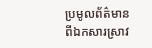ប្រមូលព័ត៌មានពីឯកសារស្រាវ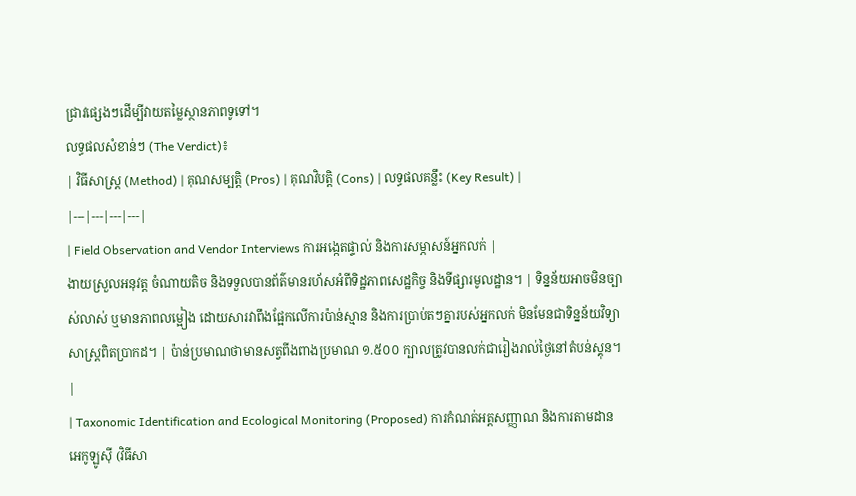ជ្រាវផ្សេងៗដើម្បីវាយតម្លៃស្ថានភាពទូទៅ។
លទ្ធផលសំខាន់ៗ (The Verdict)៖
| វិធីសាស្ត្រ (Method) | គុណសម្បត្តិ (Pros) | គុណវិបត្តិ (Cons) | លទ្ធផលគន្លឹះ (Key Result) |
|---|---|---|---|
| Field Observation and Vendor Interviews ការអង្កេតផ្ទាល់ និងការសម្ភាសន៍អ្នកលក់ |
ងាយស្រួលអនុវត្ត ចំណាយតិច និងទទួលបានព័ត៌មានរហ័សអំពីទិដ្ឋភាពសេដ្ឋកិច្ច និងទីផ្សារមូលដ្ឋាន។ | ទិន្នន័យអាចមិនច្បាស់លាស់ ឬមានភាពលម្អៀង ដោយសារវាពឹងផ្អែកលើការប៉ាន់ស្មាន និងការប្រាប់តៗគ្នារបស់អ្នកលក់ មិនមែនជាទិន្នន័យវិទ្យាសាស្ត្រពិតប្រាកដ។ | ប៉ាន់ប្រមាណថាមានសត្វពីងពាងប្រមាណ ១.៥០០ ក្បាលត្រូវបានលក់ជារៀងរាល់ថ្ងៃនៅតំបន់ស្គុន។ |
| Taxonomic Identification and Ecological Monitoring (Proposed) ការកំណត់អត្តសញ្ញាណ និងការតាមដានអេកូឡូស៊ី (វិធីសា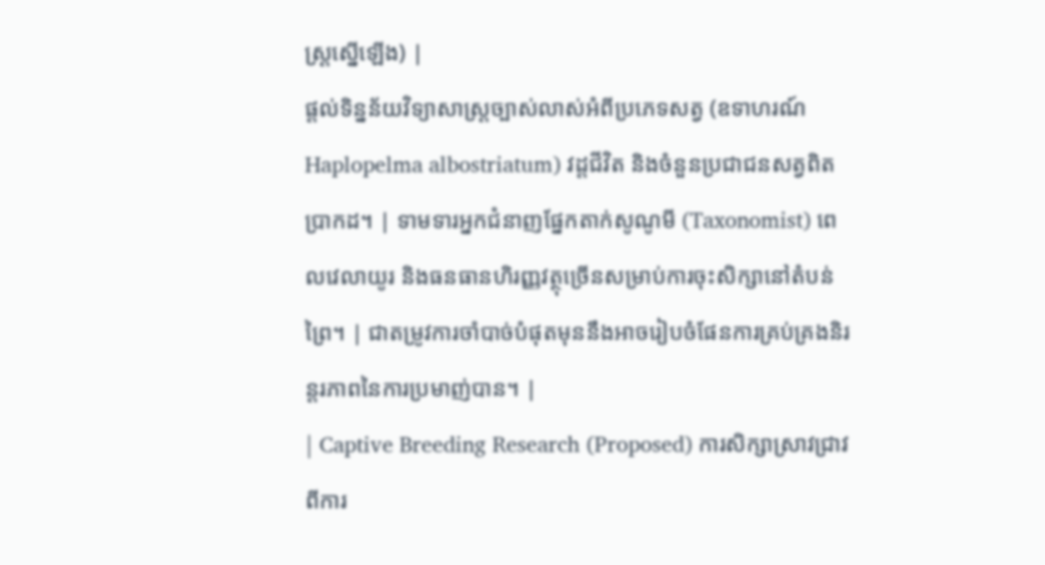ស្ត្រស្នើឡើង) |
ផ្តល់ទិន្នន័យវិទ្យាសាស្ត្រច្បាស់លាស់អំពីប្រភេទសត្វ (ឧទាហរណ៍ Haplopelma albostriatum) វដ្តជីវិត និងចំនួនប្រជាជនសត្វពិតប្រាកដ។ | ទាមទារអ្នកជំនាញផ្នែកតាក់សូណូមី (Taxonomist) ពេលវេលាយូរ និងធនធានហិរញ្ញវត្ថុច្រើនសម្រាប់ការចុះសិក្សានៅតំបន់ព្រៃ។ | ជាតម្រូវការចាំបាច់បំផុតមុននឹងអាចរៀបចំផែនការគ្រប់គ្រងនិរន្តរភាពនៃការប្រមាញ់បាន។ |
| Captive Breeding Research (Proposed) ការសិក្សាស្រាវជ្រាវពីការ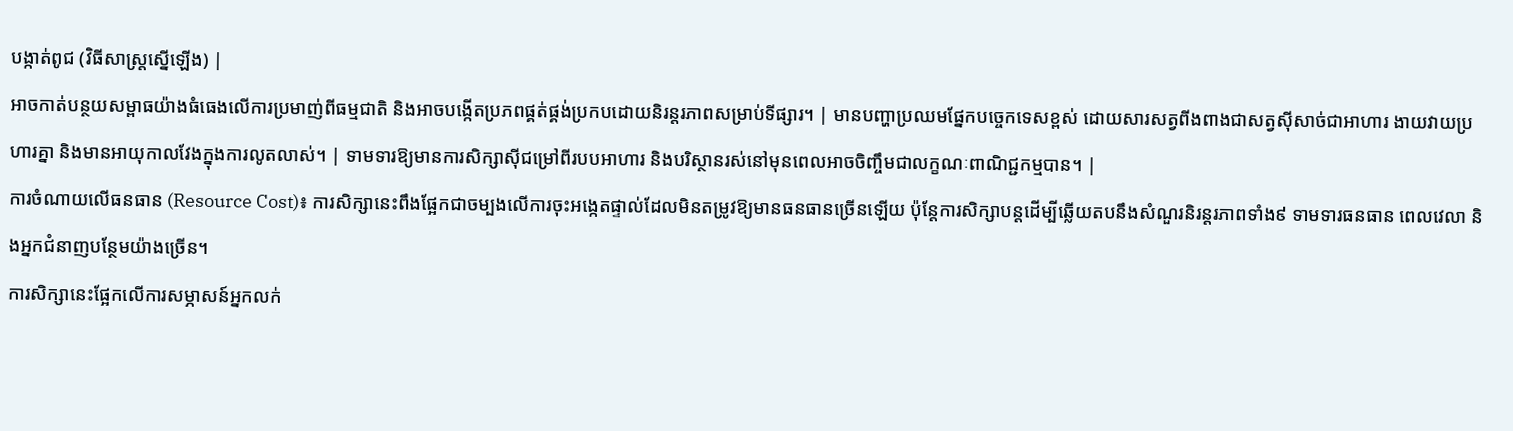បង្កាត់ពូជ (វិធីសាស្ត្រស្នើឡើង) |
អាចកាត់បន្ថយសម្ពាធយ៉ាងធំធេងលើការប្រមាញ់ពីធម្មជាតិ និងអាចបង្កើតប្រភពផ្គត់ផ្គង់ប្រកបដោយនិរន្តរភាពសម្រាប់ទីផ្សារ។ | មានបញ្ហាប្រឈមផ្នែកបច្ចេកទេសខ្ពស់ ដោយសារសត្វពីងពាងជាសត្វស៊ីសាច់ជាអាហារ ងាយវាយប្រហារគ្នា និងមានអាយុកាលវែងក្នុងការលូតលាស់។ | ទាមទារឱ្យមានការសិក្សាស៊ីជម្រៅពីរបបអាហារ និងបរិស្ថានរស់នៅមុនពេលអាចចិញ្ចឹមជាលក្ខណៈពាណិជ្ជកម្មបាន។ |
ការចំណាយលើធនធាន (Resource Cost)៖ ការសិក្សានេះពឹងផ្អែកជាចម្បងលើការចុះអង្កេតផ្ទាល់ដែលមិនតម្រូវឱ្យមានធនធានច្រើនឡើយ ប៉ុន្តែការសិក្សាបន្តដើម្បីឆ្លើយតបនឹងសំណួរនិរន្តរភាពទាំង៩ ទាមទារធនធាន ពេលវេលា និងអ្នកជំនាញបន្ថែមយ៉ាងច្រើន។
ការសិក្សានេះផ្អែកលើការសម្ភាសន៍អ្នកលក់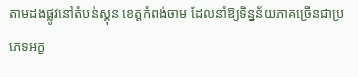តាមដងផ្លូវនៅតំបន់ស្គុន ខេត្តកំពង់ចាម ដែលនាំឱ្យទិន្នន័យភាគច្រើនជាប្រភេទអក្ខ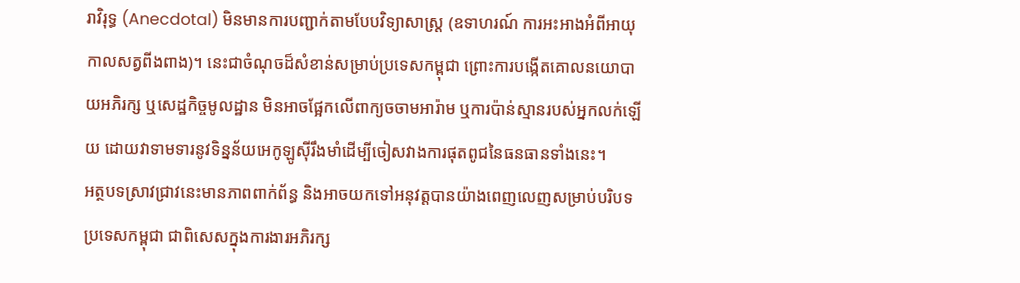រាវិរុទ្ធ (Anecdotal) មិនមានការបញ្ជាក់តាមបែបវិទ្យាសាស្ត្រ (ឧទាហរណ៍ ការអះអាងអំពីអាយុកាលសត្វពីងពាង)។ នេះជាចំណុចដ៏សំខាន់សម្រាប់ប្រទេសកម្ពុជា ព្រោះការបង្កើតគោលនយោបាយអភិរក្ស ឬសេដ្ឋកិច្ចមូលដ្ឋាន មិនអាចផ្អែកលើពាក្យចចាមអារ៉ាម ឬការប៉ាន់ស្មានរបស់អ្នកលក់ឡើយ ដោយវាទាមទារនូវទិន្នន័យអេកូឡូស៊ីរឹងមាំដើម្បីចៀសវាងការផុតពូជនៃធនធានទាំងនេះ។
អត្ថបទស្រាវជ្រាវនេះមានភាពពាក់ព័ន្ធ និងអាចយកទៅអនុវត្តបានយ៉ាងពេញលេញសម្រាប់បរិបទប្រទេសកម្ពុជា ជាពិសេសក្នុងការងារអភិរក្ស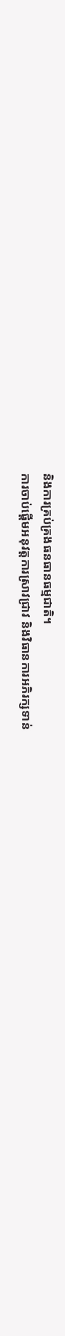និងការគ្រប់គ្រងធនធានធម្មជាតិ។
ការចាប់ផ្តើមអនុវត្តការស្រាវជ្រាវ និងវិធានការអភិរក្សទាន់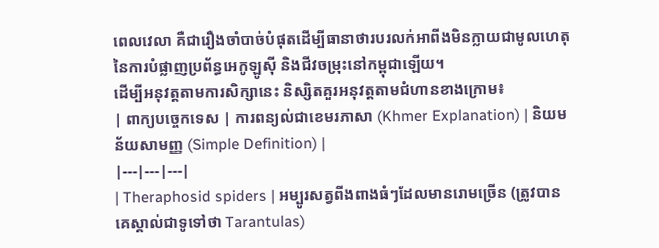ពេលវេលា គឺជារឿងចាំបាច់បំផុតដើម្បីធានាថារបរលក់អាពីងមិនក្លាយជាមូលហេតុនៃការបំផ្លាញប្រព័ន្ធអេកូឡូស៊ី និងជីវចម្រុះនៅកម្ពុជាឡើយ។
ដើម្បីអនុវត្តតាមការសិក្សានេះ និស្សិតគួរអនុវត្តតាមជំហានខាងក្រោម៖
| ពាក្យបច្ចេកទេស | ការពន្យល់ជាខេមរភាសា (Khmer Explanation) | និយមន័យសាមញ្ញ (Simple Definition) |
|---|---|---|
| Theraphosid spiders | អម្បូរសត្វពីងពាងធំៗដែលមានរោមច្រើន (ត្រូវបានគេស្គាល់ជាទូទៅថា Tarantulas)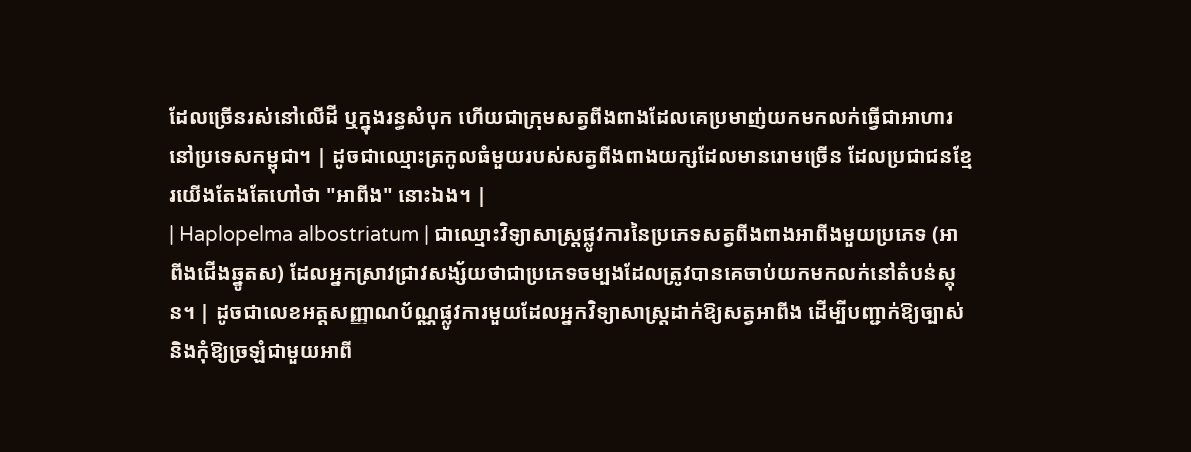ដែលច្រើនរស់នៅលើដី ឬក្នុងរន្ធសំបុក ហើយជាក្រុមសត្វពីងពាងដែលគេប្រមាញ់យកមកលក់ធ្វើជាអាហារនៅប្រទេសកម្ពុជា។ | ដូចជាឈ្មោះត្រកូលធំមួយរបស់សត្វពីងពាងយក្សដែលមានរោមច្រើន ដែលប្រជាជនខ្មែរយើងតែងតែហៅថា "អាពីង" នោះឯង។ |
| Haplopelma albostriatum | ជាឈ្មោះវិទ្យាសាស្ត្រផ្លូវការនៃប្រភេទសត្វពីងពាងអាពីងមួយប្រភេទ (អាពីងជើងឆ្នូតស) ដែលអ្នកស្រាវជ្រាវសង្ស័យថាជាប្រភេទចម្បងដែលត្រូវបានគេចាប់យកមកលក់នៅតំបន់ស្គុន។ | ដូចជាលេខអត្តសញ្ញាណប័ណ្ណផ្លូវការមួយដែលអ្នកវិទ្យាសាស្ត្រដាក់ឱ្យសត្វអាពីង ដើម្បីបញ្ជាក់ឱ្យច្បាស់ និងកុំឱ្យច្រឡំជាមួយអាពី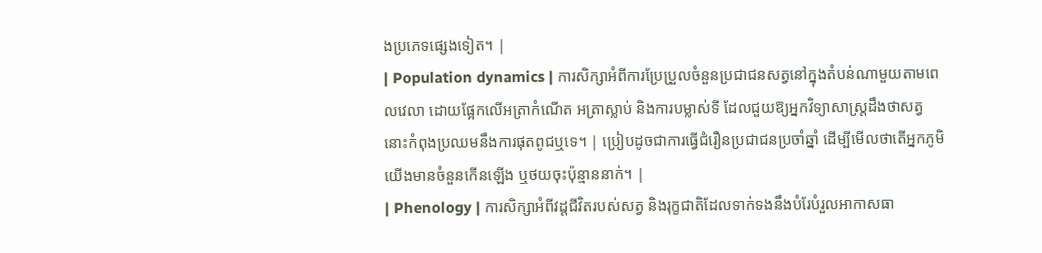ងប្រភេទផ្សេងទៀត។ |
| Population dynamics | ការសិក្សាអំពីការប្រែប្រួលចំនួនប្រជាជនសត្វនៅក្នុងតំបន់ណាមួយតាមពេលវេលា ដោយផ្អែកលើអត្រាកំណើត អត្រាស្លាប់ និងការបម្លាស់ទី ដែលជួយឱ្យអ្នកវិទ្យាសាស្ត្រដឹងថាសត្វនោះកំពុងប្រឈមនឹងការផុតពូជឬទេ។ | ប្រៀបដូចជាការធ្វើជំរឿនប្រជាជនប្រចាំឆ្នាំ ដើម្បីមើលថាតើអ្នកភូមិយើងមានចំនួនកើនឡើង ឬថយចុះប៉ុន្មាននាក់។ |
| Phenology | ការសិក្សាអំពីវដ្តជីវិតរបស់សត្វ និងរុក្ខជាតិដែលទាក់ទងនឹងបំរែបំរួលអាកាសធា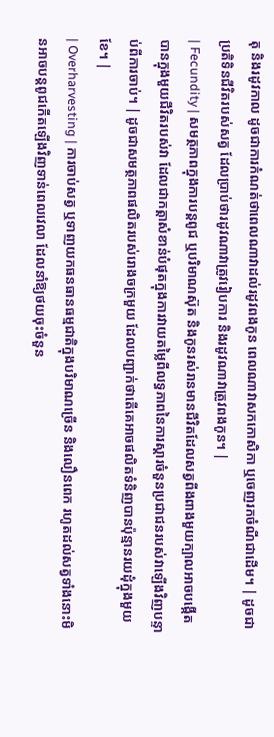តុ និងរដូវកាល ដូចជាការកំណត់ថាពេលណាវាដល់រដូវពងកូន ពេលណាវាសកកោសិកា ឬចេញរកចំណីជាដើម។ | ដូចជាប្រតិទិនជីវិតរបស់សត្វ ដែលប្រាប់ថារដូវណាវាត្រូវរៀបការ និងរដូវណាវាត្រូវពងកូន។ |
| Fecundity | សមត្ថភាពក្នុងការបន្តពូជ ឬបរិមាណស៊ុត និងកូនរស់រានមានជីវិតដែលសត្វពីងពាងមួយក្បាលអាចបង្កើតបានក្នុងមួយជីវិតរបស់វា ដែលជាកត្តាសំខាន់បំផុតក្នុងការវាយតម្លៃពីលទ្ធភាពនៃការស្តារចំនួនប្រជាជនរបស់វាឡើងវិញបន្ទាប់ពីការចាប់។ | ដូចជាសមត្ថភាពផលិតរបស់រោងចក្រមួយ ដែលបញ្ជាក់ថាតើគេអាចផលិតទំនិញបានប៉ុន្មានរយដុំក្នុងមួយខែ។ |
| Overharvesting | ការចាប់សត្វ ឬទាញយកធនធានធម្មជាតិក្នុងបរិមាណច្រើន និងលឿនពេក រហូតដល់សត្វទាំងនោះមិនអាចបន្តពូជកើតឡើងវិញទាន់ពេលវេលា ដែលនាំឱ្យថយចុះចំនួន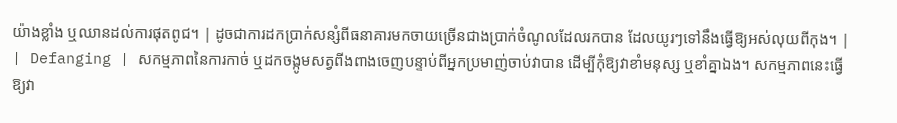យ៉ាងខ្លាំង ឬឈានដល់ការផុតពូជ។ | ដូចជាការដកប្រាក់សន្សំពីធនាគារមកចាយច្រើនជាងប្រាក់ចំណូលដែលរកបាន ដែលយូរៗទៅនឹងធ្វើឱ្យអស់លុយពីកុង។ |
| Defanging | សកម្មភាពនៃការកាច់ ឬដកចង្កូមសត្វពីងពាងចេញបន្ទាប់ពីអ្នកប្រមាញ់ចាប់វាបាន ដើម្បីកុំឱ្យវាខាំមនុស្ស ឬខាំគ្នាឯង។ សកម្មភាពនេះធ្វើឱ្យវា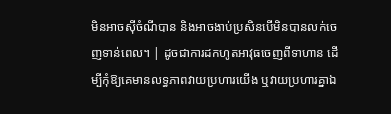មិនអាចស៊ីចំណីបាន និងអាចងាប់ប្រសិនបើមិនបានលក់ចេញទាន់ពេល។ | ដូចជាការដកហូតអាវុធចេញពីទាហាន ដើម្បីកុំឱ្យគេមានលទ្ធភាពវាយប្រហារយើង ឬវាយប្រហារគ្នាឯ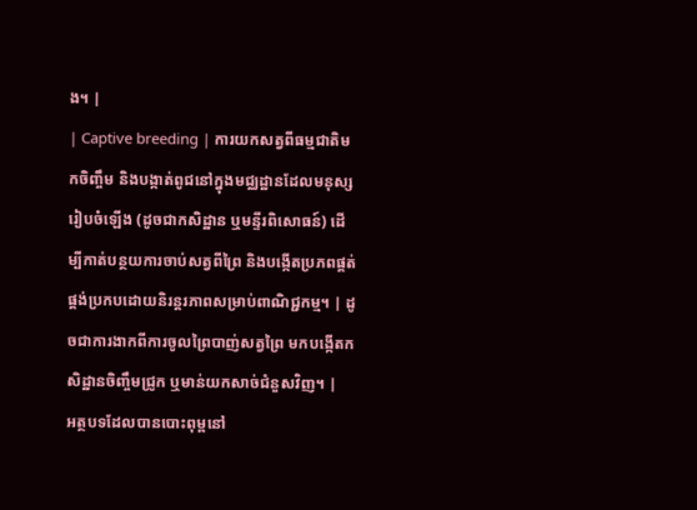ង។ |
| Captive breeding | ការយកសត្វពីធម្មជាតិមកចិញ្ចឹម និងបង្កាត់ពូជនៅក្នុងមជ្ឈដ្ឋានដែលមនុស្សរៀបចំឡើង (ដូចជាកសិដ្ឋាន ឬមន្ទីរពិសោធន៍) ដើម្បីកាត់បន្ថយការចាប់សត្វពីព្រៃ និងបង្កើតប្រភពផ្គត់ផ្គង់ប្រកបដោយនិរន្តរភាពសម្រាប់ពាណិជ្ជកម្ម។ | ដូចជាការងាកពីការចូលព្រៃបាញ់សត្វព្រៃ មកបង្កើតកសិដ្ឋានចិញ្ចឹមជ្រូក ឬមាន់យកសាច់ជំនួសវិញ។ |
អត្ថបទដែលបានបោះពុម្ពនៅ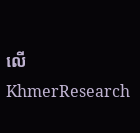លើ KhmerResearch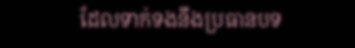ដែលទាក់ទងនឹងប្រធានបទ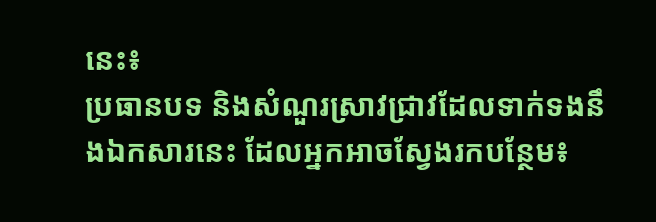នេះ៖
ប្រធានបទ និងសំណួរស្រាវជ្រាវដែលទាក់ទងនឹងឯកសារនេះ ដែលអ្នកអាចស្វែងរកបន្ថែម៖